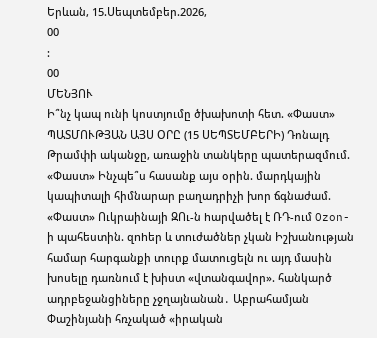Երևան, 15.Սեպտեմբեր.2026,
00
:
00
ՄԵՆՅՈՒ
Ի՞նչ կապ ունի կոստյումը ծխախոտի հետ. «Փաստ» ՊԱՏՄՈՒԹՅԱՆ ԱՅՍ ՕՐԸ (15 ՍԵՊՏԵՄԲԵՐԻ) Դոնալդ Թրամփի ականջը, առաջին տանկերը պատերազմում. «Փաստ» Ինչպե՞ս հասանք այս օրին. մարդկային կապիտալի հիմնարար բաղադրիչի խոր ճգնաժամ. «Փաստ» Ուկրաինայի ԶՈւ-ն hարվածել է ՌԴ-ում Ozon-ի պահեստին. զnhեր և տnւժածներ չկան Իշխանության համար հարգանքի տուրք մատուցելն ու այդ մասին խոսելը դառնում է խիստ «վտանգավոր». հանկարծ ադրբեջանցիները չջղայնանան․ Աբրահամյան Փաշինյանի հռչակած «իրական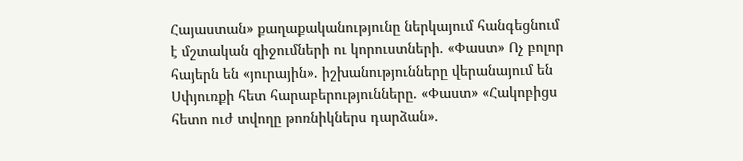Հայաստան» քաղաքականությունը ներկայում հանգեցնում է մշտական զիջումների ու կորուստների. «Փաստ» Ոչ բոլոր հայերն են «յուրային». իշխանությունները վերանայում են Սփյուռքի հետ հարաբերությունները. «Փաստ» «Հակոբիցս հետո ուժ տվողը թոռնիկներս դարձան».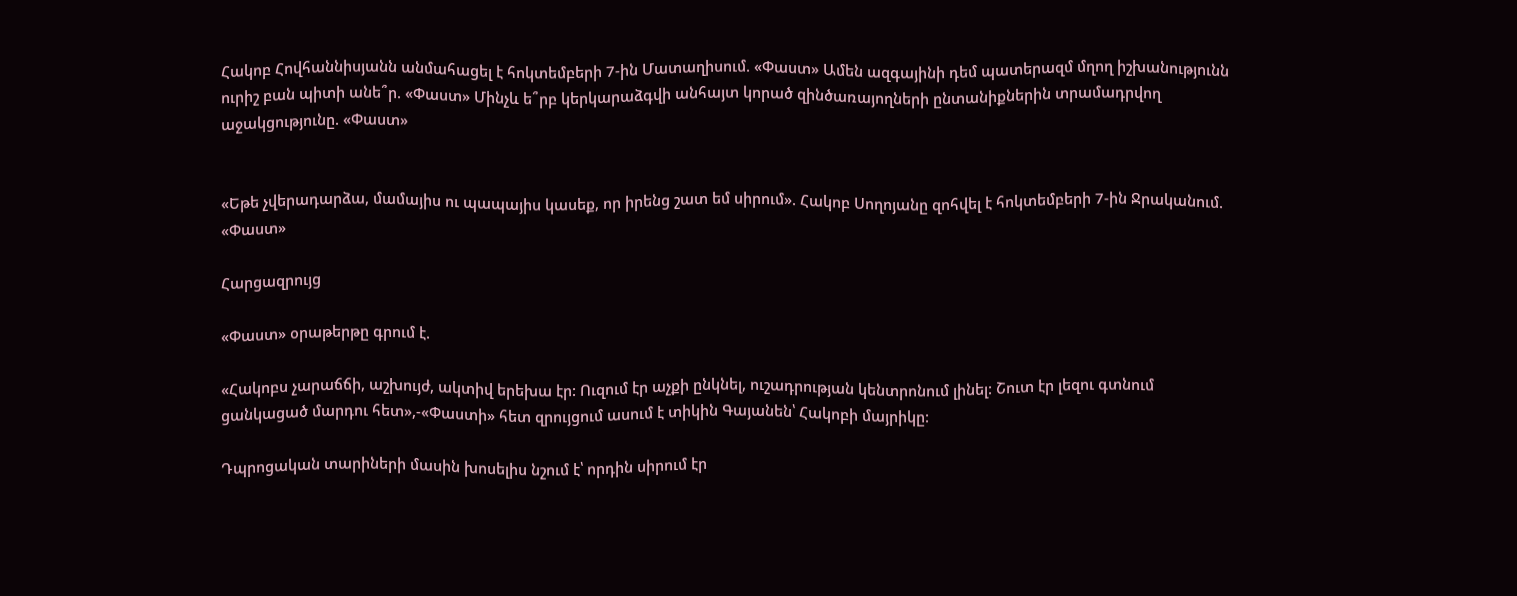Հակոբ Հովհաննիսյանն անմահացել է հոկտեմբերի 7-ին Մատաղիսում. «Փաստ» Ամեն ազգայինի դեմ պատերազմ մղող իշխանությունն ուրիշ բան պիտի անե՞ր. «Փաստ» Մինչև ե՞րբ կերկարաձգվի անհայտ կորած զինծառայողների ընտանիքներին տրամադրվող աջակցությունը. «Փաստ»


«Եթե չվերադարձա, մամայիս ու պապայիս կասեք, որ իրենց շատ եմ սիրում». Հակոբ Սողոյանը զոհվել է հոկտեմբերի 7-ին Ջրականում. «Փաստ»

Հարցազրույց

«Փաստ» օրաթերթը գրում է.

«Հակոբս չարաճճի, աշխույժ, ակտիվ երեխա էր: Ուզում էր աչքի ընկնել, ուշադրության կենտրոնում լինել: Շուտ էր լեզու գտնում ցանկացած մարդու հետ»,-«Փաստի» հետ զրույցում ասում է տիկին Գայանեն՝ Հակոբի մայրիկը:

Դպրոցական տարիների մասին խոսելիս նշում է՝ որդին սիրում էր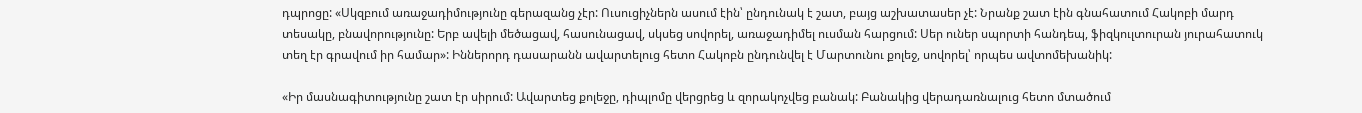դպրոցը: «Սկզբում առաջադիմությունը գերազանց չէր: Ուսուցիչներն ասում էին՝ ընդունակ է շատ, բայց աշխատասեր չէ: Նրանք շատ էին գնահատում Հակոբի մարդ տեսակը, բնավորությունը: Երբ ավելի մեծացավ, հասունացավ, սկսեց սովորել, առաջադիմել ուսման հարցում: Սեր ուներ սպորտի հանդեպ, ֆիզկուլտուրան յուրահատուկ տեղ էր գրավում իր համար»: Իններորդ դասարանն ավարտելուց հետո Հակոբն ընդունվել է Մարտունու քոլեջ, սովորել՝ որպես ավտոմեխանիկ:

«Իր մասնագիտությունը շատ էր սիրում: Ավարտեց քոլեջը, դիպլոմը վերցրեց և զորակոչվեց բանակ: Բանակից վերադառնալուց հետո մտածում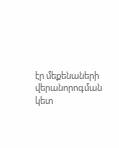էր մեքենաների վերանորոգման կետ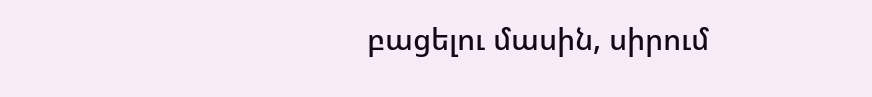բացելու մասին, սիրում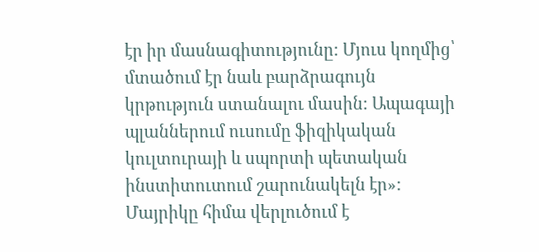էր իր մասնագիտությունը: Մյուս կողմից՝ մտածում էր նաև բարձրագույն կրթություն ստանալու մասին: Ապագայի պլաններում ուսումը ֆիզիկական կուլտուրայի և սպորտի պետական ինստիտուտում շարունակելն էր»: Մայրիկը հիմա վերլուծում է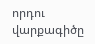որդու վարքագիծը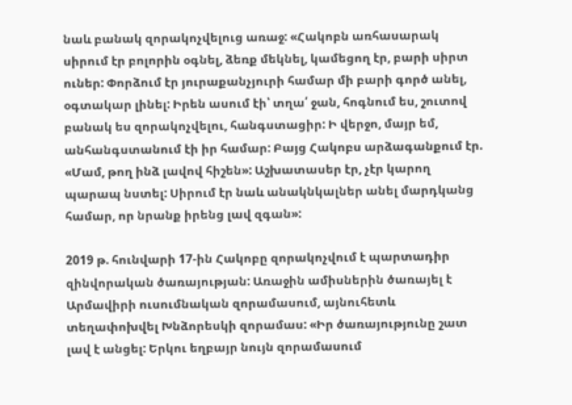նաև բանակ զորակոչվելուց առաջ: «Հակոբն առհասարակ սիրում էր բոլորին օգնել, ձեռք մեկնել, կամեցող էր, բարի սիրտ ուներ: Փորձում էր յուրաքանչյուրի համար մի բարի գործ անել, օգտակար լինել: Իրեն ասում էի՝ տղա՛ ջան, հոգնում ես, շուտով բանակ ես զորակոչվելու, հանգստացիր: Ի վերջո, մայր եմ, անհանգստանում էի իր համար: Բայց Հակոբս արձագանքում էր. «Մամ, թող ինձ լավով հիշեն»: Աշխատասեր էր, չէր կարող պարապ նստել: Սիրում էր նաև անակնկալներ անել մարդկանց համար, որ նրանք իրենց լավ զգան»:

2019 թ. հունվարի 17-ին Հակոբը զորակոչվում է պարտադիր զինվորական ծառայության: Առաջին ամիսներին ծառայել է Արմավիրի ուսումնական զորամասում, այնուհետև տեղափոխվել Խնձորեսկի զորամաս: «Իր ծառայությունը շատ լավ է անցել: Երկու եղբայր նույն զորամասում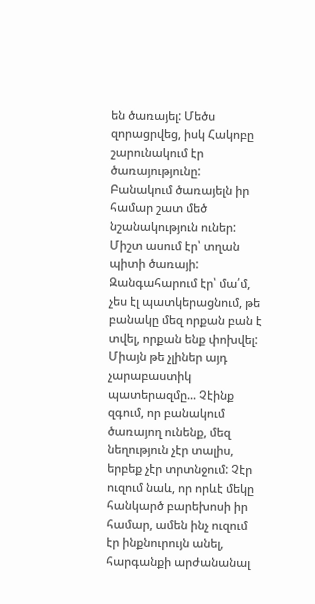են ծառայել: Մեծս զորացրվեց, իսկ Հակոբը շարունակում էր ծառայությունը: Բանակում ծառայելն իր համար շատ մեծ նշանակություն ուներ: Միշտ ասում էր՝ տղան պիտի ծառայի: Զանգահարում էր՝ մա՛մ, չես էլ պատկերացնում, թե բանակը մեզ որքան բան է տվել, որքան ենք փոխվել: Միայն թե չլիներ այդ չարաբաստիկ պատերազմը... Չէինք զգում, որ բանակում ծառայող ունենք, մեզ նեղություն չէր տալիս, երբեք չէր տրտնջում: Չէր ուզում նաև, որ որևէ մեկը հանկարծ բարեխոսի իր համար, ամեն ինչ ուզում էր ինքնուրույն անել, հարգանքի արժանանալ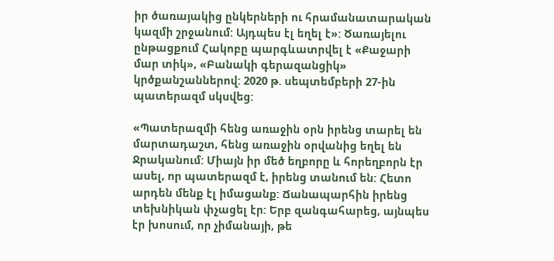իր ծառայակից ընկերների ու հրամանատարական կազմի շրջանում: Այդպես էլ եղել է»: Ծառայելու ընթացքում Հակոբը պարգևատրվել է «Քաջարի մար տիկ», «Բանակի գերազանցիկ» կրծքանշաններով: 2020 թ. սեպտեմբերի 27-ին պատերազմ սկսվեց:

«Պատերազմի հենց առաջին օրն իրենց տարել են մարտադաշտ, հենց առաջին օրվանից եղել են Ջրականում: Միայն իր մեծ եղբորը և հորեղբորն էր ասել, որ պատերազմ է, իրենց տանում են: Հետո արդեն մենք էլ իմացանք: Ճանապարհին իրենց տեխնիկան փչացել էր: Երբ զանգահարեց, այնպես էր խոսում, որ չիմանայի, թե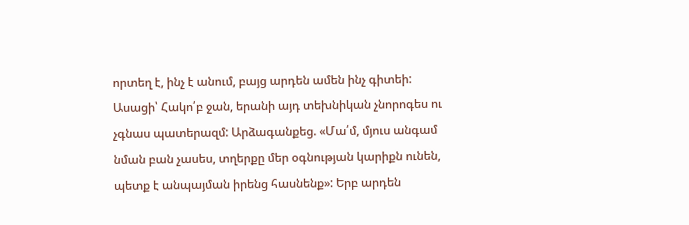որտեղ է, ինչ է անում, բայց արդեն ամեն ինչ գիտեի: Ասացի՝ Հակո՛բ ջան, երանի այդ տեխնիկան չնորոգես ու չգնաս պատերազմ: Արձագանքեց. «Մա՛մ, մյուս անգամ նման բան չասես, տղերքը մեր օգնության կարիքն ունեն, պետք է անպայման իրենց հասնենք»: Երբ արդեն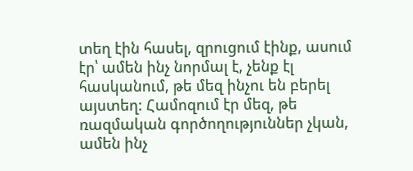տեղ էին հասել, զրուցում էինք, ասում էր՝ ամեն ինչ նորմալ է, չենք էլ հասկանում, թե մեզ ինչու են բերել այստեղ: Համոզում էր մեզ, թե ռազմական գործողություններ չկան, ամեն ինչ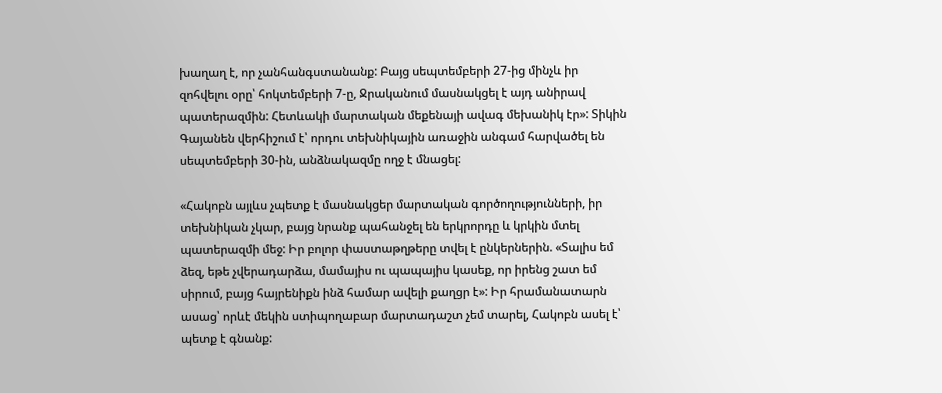խաղաղ է, որ չանհանգստանանք: Բայց սեպտեմբերի 27-ից մինչև իր զոհվելու օրը՝ հոկտեմբերի 7-ը, Ջրականում մասնակցել է այդ անիրավ պատերազմին: Հետևակի մարտական մեքենայի ավագ մեխանիկ էր»: Տիկին Գայանեն վերհիշում է՝ որդու տեխնիկային առաջին անգամ հարվածել են սեպտեմբերի 30-ին, անձնակազմը ողջ է մնացել:

«Հակոբն այլևս չպետք է մասնակցեր մարտական գործողությունների, իր տեխնիկան չկար, բայց նրանք պահանջել են երկրորդը և կրկին մտել պատերազմի մեջ: Իր բոլոր փաստաթղթերը տվել է ընկերներին. «Տալիս եմ ձեզ, եթե չվերադարձա, մամայիս ու պապայիս կասեք, որ իրենց շատ եմ սիրում, բայց հայրենիքն ինձ համար ավելի քաղցր է»: Իր հրամանատարն ասաց՝ որևէ մեկին ստիպողաբար մարտադաշտ չեմ տարել, Հակոբն ասել է՝ պետք է գնանք: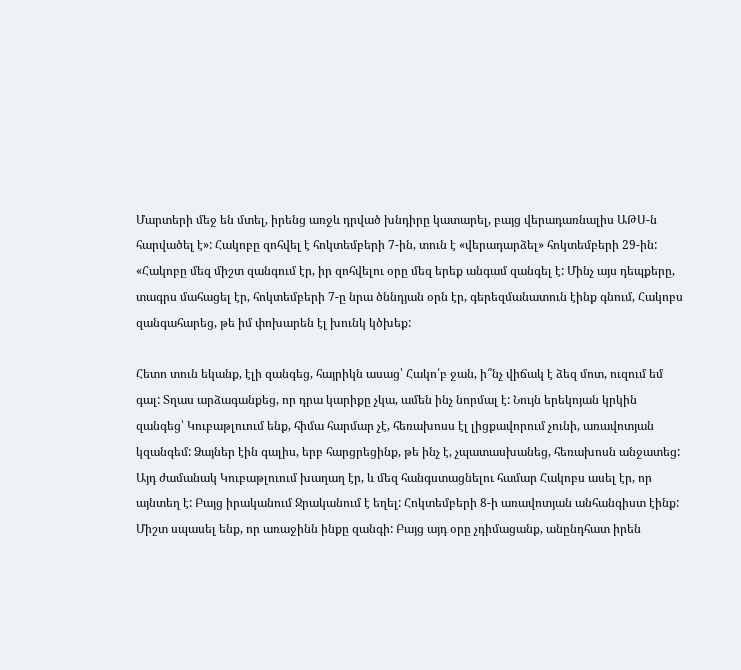Մարտերի մեջ են մտել, իրենց առջև դրված խնդիրը կատարել, բայց վերադառնալիս ԱԹՍ-ն հարվածել է»: Հակոբը զոհվել է հոկտեմբերի 7-ին, տուն է «վերադարձել» հոկտեմբերի 29-ին: «Հակոբը մեզ միշտ զանգում էր, իր զոհվելու օրը մեզ երեք անգամ զանգել է: Մինչ այս դեպքերը, տագրս մահացել էր, հոկտեմբերի 7-ը նրա ծննդյան օրն էր, գերեզմանատուն էինք գնում, Հակոբս զանգահարեց, թե իմ փոխարեն էլ խունկ կծխեք:

Հետո տուն եկանք, էլի զանգեց, հայրիկն ասաց՝ Հակո՛բ ջան, ի՞նչ վիճակ է ձեզ մոտ, ուզում եմ գալ: Տղաս արձագանքեց, որ դրա կարիքը չկա, ամեն ինչ նորմալ է: Նույն երեկոյան կրկին զանգեց՝ Կուբաթլուում ենք, հիմա հարմար չէ, հեռախոսս էլ լիցքավորում չունի, առավոտյան կզանգեմ: Ձայներ էին գալիս, երբ հարցրեցինք, թե ինչ է, չպատասխանեց, հեռախոսն անջատեց: Այդ ժամանակ Կուբաթլուում խաղաղ էր, և մեզ հանգստացնելու համար Հակոբս ասել էր, որ այնտեղ է: Բայց իրականում Ջրականում է եղել: Հոկտեմբերի 8-ի առավոտյան անհանգիստ էինք: Միշտ սպասել ենք, որ առաջինն ինքը զանգի: Բայց այդ օրը չդիմացանք, անընդհատ իրեն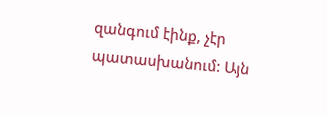զանգում էինք, չէր պատասխանում: Այն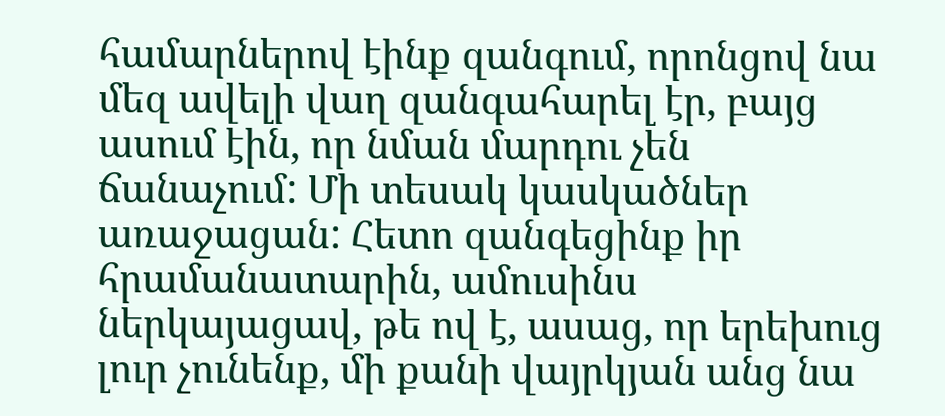համարներով էինք զանգում, որոնցով նա մեզ ավելի վաղ զանգահարել էր, բայց ասում էին, որ նման մարդու չեն ճանաչում: Մի տեսակ կասկածներ առաջացան: Հետո զանգեցինք իր հրամանատարին, ամուսինս ներկայացավ, թե ով է, ասաց, որ երեխուց լուր չունենք, մի քանի վայրկյան անց նա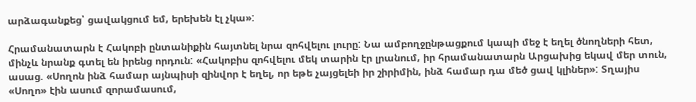արձագանքեց՝ ցավակցում եմ, երեխեն էլ չկա»:

Հրամանատարն է Հակոբի ընտանիքին հայտնել նրա զոհվելու լուրը: Նա ամբողջընթացքում կապի մեջ է եղել ծնողների հետ, մինչև նրանք գտել են իրենց որդուն: «Հակոբիս զոհվելու մեկ տարին էր լրանում, իր հրամանատարն Արցախից եկավ մեր տուն, ասաց. «Սողոն ինձ համար այնպիսի զինվոր է եղել, որ եթե չայցելեի իր շիրիմին, ինձ համար դա մեծ ցավ կլիներ»: Տղայիս «Սողո» էին ասում զորամասում,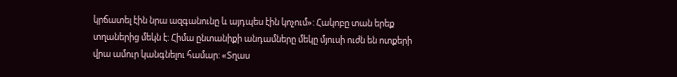կրճատել էին նրա ազգանունը և այդպես էին կոչում»: Հակոբը տան երեք տղաներից մեկն է: Հիմա ընտանիքի անդամները մեկը մյուսի ուժն են ոտքերի վրա ամուր կանգնելու համար: «Տղաս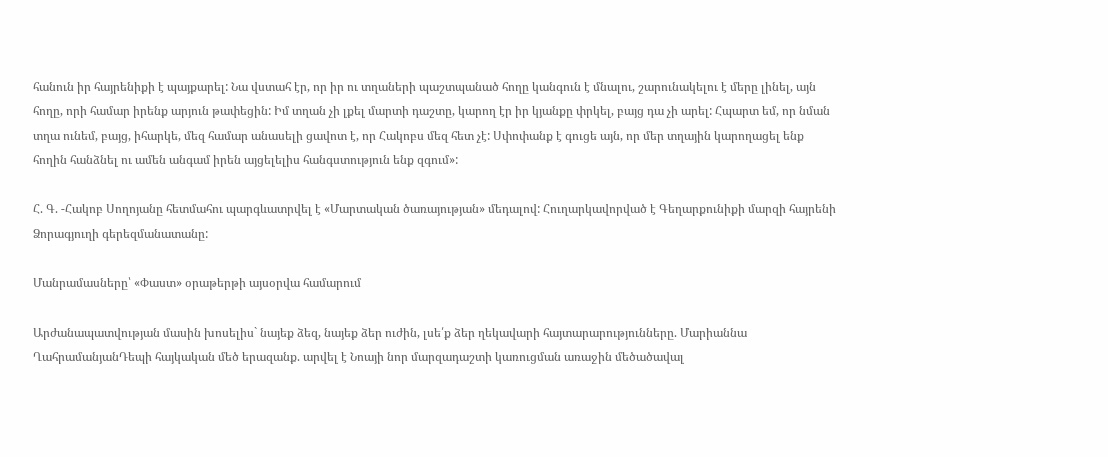հանուն իր հայրենիքի է պայքարել: Նա վստահ էր, որ իր ու տղաների պաշտպանած հողը կանգուն է մնալու, շարունակելու է մերը լինել, այն հողը, որի համար իրենք արյուն թափեցին: Իմ տղան չի լքել մարտի դաշտը, կարող էր իր կյանքը փրկել, բայց դա չի արել: Հպարտ եմ, որ նման տղա ունեմ, բայց, իհարկե, մեզ համար անասելի ցավոտ է, որ Հակոբս մեզ հետ չէ: Սփոփանք է գուցե այն, որ մեր տղային կարողացել ենք հողին հանձնել ու ամեն անգամ իրեն այցելելիս հանգստություն ենք զգում»:

Հ. Գ. -Հակոբ Սողոյանը հետմահու պարգևատրվել է «Մարտական ծառայության» մեդալով: Հուղարկավորված է Գեղարքունիքի մարզի հայրենի Ձորագյուղի գերեզմանատանը:

Մանրամասները՝ «Փաստ» օրաթերթի այսօրվա համարում

Արժանապատվության մասին խոսելիս` նայեք ձեզ, նայեք ձեր ուժին, լսե՛ք ձեր ղեկավարի հայտարարությունները. Մարիաննա ՂահրամանյանԴեպի հայկական մեծ երազանք. արվել է Նոայի նոր մարզադաշտի կառուցման առաջին մեծածավալ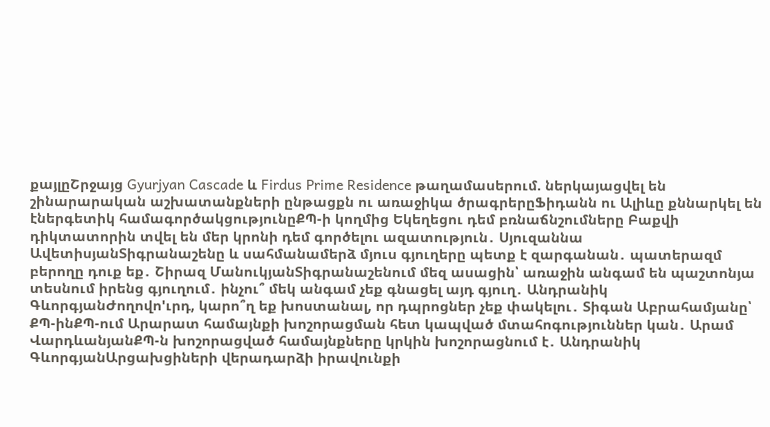քայլըՇրջայց Gyurjyan Cascade և Firdus Prime Residence թաղամասերում. ներկայացվել են շինարարական աշխատանքների ընթացքն ու առաջիկա ծրագրերըՖիդանն ու Ալիևը քննարկել են էներգետիկ համագործակցությունըՔՊ-ի կողմից Եկեղեցու դեմ բռնաճնշումները Բաքվի դիկտատորին տվել են մեր կրոնի դեմ գործելու ազատություն․ Սյուզաննա ԱվետիսյանՏիգրանաշենը և սահմանամերձ մյուս գյուղերը պետք է զարգանան․ պատերազմ բերողը դուք եք․ Շիրազ ՄանուկյանՏիգրանաշենում մեզ ասացին՝ առաջին անգամ են պաշտոնյա տեսնում իրենց գյուղում․ ինչու՞ մեկ անգամ չեք գնացել այդ գյուղ․ Անդրանիկ ԳևորգյանԺողովո'ւրդ, կարո՞ղ եք խոստանալ, որ դպրոցներ չեք փակելու․ Տիգան Աբրահամյանը՝ ՔՊ-ինՔՊ-ում Արարատ համայնքի խոշորացման հետ կապված մտահոգություններ կան․ Արամ ՎարդևանյանՔՊ-ն խոշորացված համայնքները կրկին խոշորացնում է․ Անդրանիկ ԳևորգյանԱրցախցիների վերադարձի իրավունքի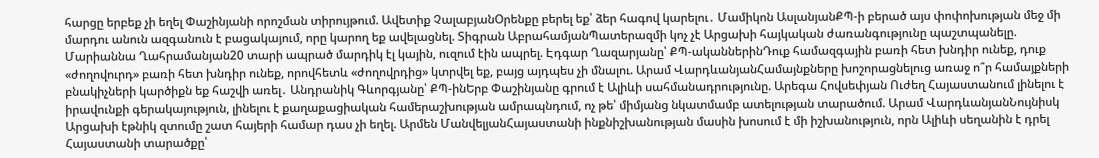հարցը երբեք չի եղել Փաշինյանի որոշման տիրույթում. Ավետիք ՉալաբյանՕրենքը բերել եք՝ ձեր հագով կարելու․ Մամիկոն ԱսլանյանՔՊ-ի բերած այս փոփոխության մեջ մի մարդու անուն ազգանուն է բացակայում, որը կարող եք ավելացնել. Տիգրան ԱբրահամյանՊատերազմի կոչ չէ Արցախի հայկական ժառանգությունը պաշտպանելը. Մարիաննա Ղահրամանյան20 տարի ապրած մարդիկ էլ կային, ուզում էին ապրել. Էդգար Ղազարյանը՝ ՔՊ-ականներինԴուք համազգային բառի հետ խնդիր ունեք, դուք «ժողովուրդ» բառի հետ խնդիր ունեք, որովհետև «ժողովրդից» կտրվել եք, բայց այդպես չի մնալու. Արամ ՎարդևանյանՀամայնքները խոշորացնելուց առաջ ո՞ր համայքների բնակիչների կարծիքն եք հաշվի առել․ Անդրանիկ Գևորգյանը՝ ՔՊ-ինԵրբ Փաշինյանը գրում է Ալիևի սահմանադրությունը. Արեգա Հովսեփյան Ուժեղ Հայաստանում լինելու է իրավունքի գերակայություն, լինելու է քաղաքացիական համերաշխության ամրապնդում, ոչ թե՝ միմյանց նկատմամբ ատելության տարածում. Արամ ՎարդևանյանՆույնիսկ Արցախի էթնիկ զտումը շատ հայերի համար դաս չի եղել. Արմեն ՄանվելյանՀայաստանի ինքնիշխանության մասին խոսում է մի իշխանություն, որն Ալիևի սեղանին է դրել Հայաստանի տարածքը՝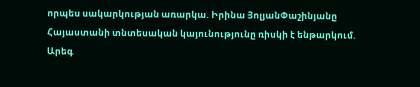որպես սակարկության առարկա. Իրինա ՅոլյանՓաշինյանը Հայաստանի տնտեսական կայունությունը ռիսկի է ենթարկում. Արեգ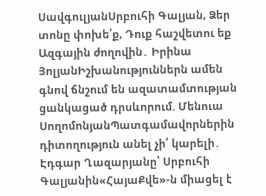ՍավգուլյանՍրբուհի Գալյան, Ձեր տոնը փոխե՛ք, Դուք հաշվետու եք Ազգային ժողովին․ Իրինա ՅոլյանԻշխանություններն ամեն գնով ճնշում են ազատամտության ցանկացած դրսևորում. Մենուա ՍողոմոնյանՊատգամավորներին դիտողություն անել չի՛ կարելի․ Էդգար Ղազարյանը՝ Սրբուհի Գալյանին«ՀայաՔվե»-ն միացել է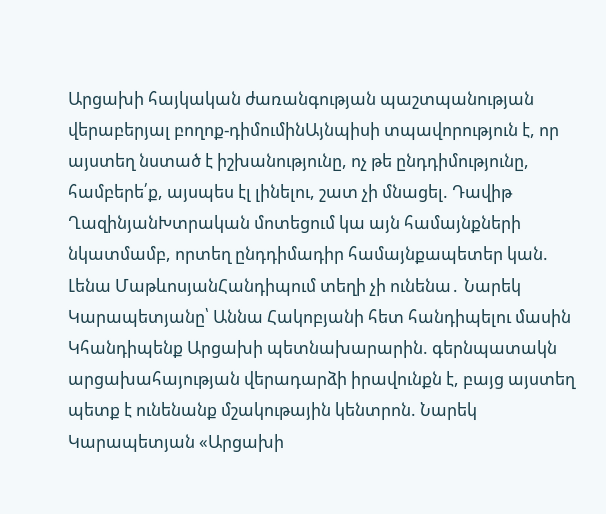Արցախի հայկական ժառանգության պաշտպանության վերաբերյալ բողոք-դիմումինԱյնպիսի տպավորություն է, որ այստեղ նստած է իշխանությունը, ոչ թե ընդդիմությունը, համբերե՛ք, այսպես էլ լինելու, շատ չի մնացել. Դավիթ ՂազինյանԽտրական մոտեցում կա այն համայնքների նկատմամբ, որտեղ ընդդիմադիր համայնքապետեր կան. Լենա ՄաթևոսյանՀանդիպում տեղի չի ունենա․ Նարեկ Կարապետյանը՝ Աննա Հակոբյանի հետ հանդիպելու մասին Կհանդիպենք Արցախի պետնախարարին. գերնպատակն արցախահայության վերադարձի իրավունքն է, բայց այստեղ պետք է ունենանք մշակութային կենտրոն. Նարեկ Կարապետյան «Արցախի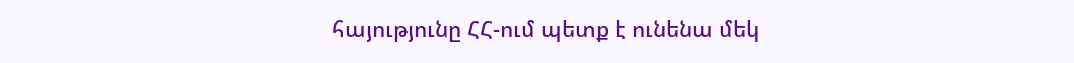հայությունը ՀՀ-ում պետք է ունենա մեկ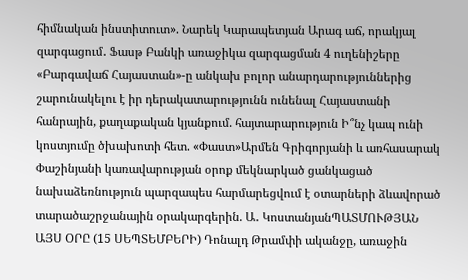հիմնական ինստիտուտ». Նարեկ Կարապետյան Արագ աճ, որակյալ զարգացում․ Ֆասթ Բանկի առաջիկա զարգացման 4 ուղենիշերը «Բարգավաճ Հայաստան»-ը անկախ բոլոր անարդարություններից շարունակելու է իր դերակատարությունն ունենալ Հայաստանի հանրային, քաղաքական կյանքում. հայտարարություն Ի՞նչ կապ ունի կոստյումը ծխախոտի հետ. «Փաստ»Արմեն Գրիգորյանի և առհասարակ Փաշինյանի կառավարության օրոք մեկնարկած ցանկացած նախաձեռնություն պարզապես հարմարեցվում է օտարների ձևավորած տարածաշրջանային օրակարգերին. Ա․ ԿոստանյանՊԱՏՄՈՒԹՅԱՆ ԱՅՍ ՕՐԸ (15 ՍԵՊՏԵՄԲԵՐԻ) Դոնալդ Թրամփի ականջը, առաջին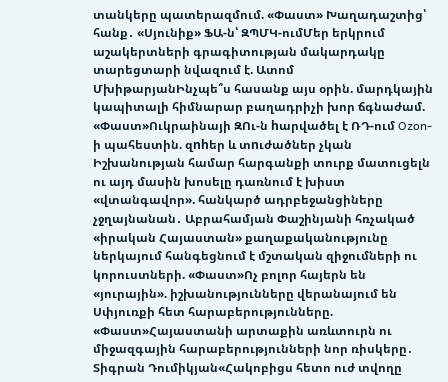տանկերը պատերազմում. «Փաստ» Խաղադաշտից՝ հանք․ «Սյունիք» ՖԱ-ն՝ ԶՊՄԿ-ումՄեր երկրում աշակերտների գրագիտության մակարդակը տարեցտարի նվազում է. Ատոմ ՄխիթարյանԻնչպե՞ս հասանք այս օրին. մարդկային կապիտալի հիմնարար բաղադրիչի խոր ճգնաժամ. «Փաստ»Ուկրաինայի ԶՈւ-ն hարվածել է ՌԴ-ում Ozon-ի պահեստին. զnhեր և տnւժածներ չկան Իշխանության համար հարգանքի տուրք մատուցելն ու այդ մասին խոսելը դառնում է խիստ «վտանգավոր». հանկարծ ադրբեջանցիները չջղայնանան․ Աբրահամյան Փաշինյանի հռչակած «իրական Հայաստան» քաղաքականությունը ներկայում հանգեցնում է մշտական զիջումների ու կորուստների. «Փաստ»Ոչ բոլոր հայերն են «յուրային». իշխանությունները վերանայում են Սփյուռքի հետ հարաբերությունները. «Փաստ»Հայաստանի արտաքին առևտուրն ու միջազգային հարաբերությունների նոր ռիսկերը․ Տիգրան Դումիկյան«Հակոբիցս հետո ուժ տվողը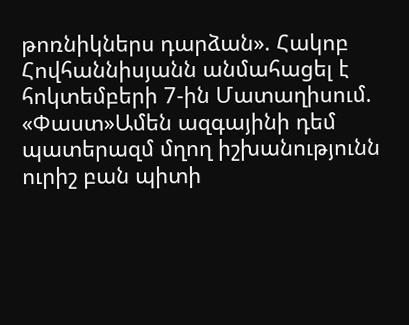թոռնիկներս դարձան». Հակոբ Հովհաննիսյանն անմահացել է հոկտեմբերի 7-ին Մատաղիսում. «Փաստ»Ամեն ազգայինի դեմ պատերազմ մղող իշխանությունն ուրիշ բան պիտի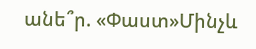անե՞ր. «Փաստ»Մինչև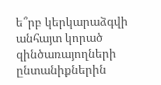ե՞րբ կերկարաձգվի անհայտ կորած զինծառայողների ընտանիքներին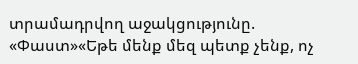տրամադրվող աջակցությունը. «Փաստ»«Եթե մենք մեզ պետք չենք, ոչ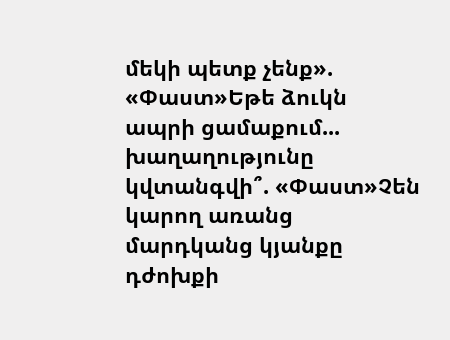մեկի պետք չենք». «Փաստ»Եթե ձուկն ապրի ցամաքում... խաղաղությունը կվտանգվի՞. «Փաստ»Չեն կարող առանց մարդկանց կյանքը դժոխքի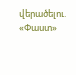վերածելու. «Փաստ»